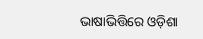ଭାଷାଭିତ୍ତିରେ ଓଡ଼ିଶା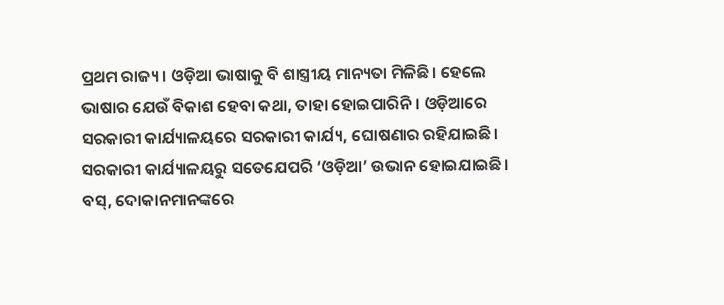ପ୍ରଥମ ରାଜ୍ୟ। ଓଡ଼ିଆ ଭାଷାକୁ ବି ଶାସ୍ତ୍ରୀୟ ମାନ୍ୟତା ମିଳିଛି। ହେଲେ ଭାଷାର ଯେଉଁ ବିକାଶ ହେବା କଥା, ତାହା ହୋଇପାରିନି। ଓଡ଼ିଆରେ ସରକାରୀ କାର୍ଯ୍ୟାଳୟରେ ସରକାରୀ କାର୍ଯ୍ୟ, ଘୋଷଣାର ରହିଯାଇଛି। ସରକାରୀ କାର୍ଯ୍ୟାଳୟରୁ ସତେଯେପରି ‘ଓଡ଼ିଆ’ ଉଭାନ ହୋଇଯାଇଛି। ବସ୍, ଦୋକାନମାନଙ୍କରେ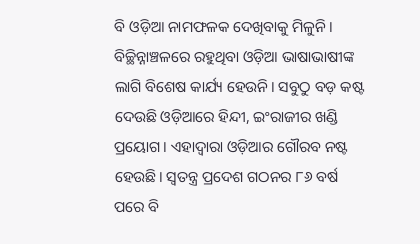ବି ଓଡ଼ିଆ ନାମଫଳକ ଦେଖିବାକୁ ମିଳୁନି। ବିଚ୍ଛିନ୍ନାଞ୍ଚଳରେ ରହୁଥିବା ଓଡ଼ିଆ ଭାଷାଭାଷୀଙ୍କ ଲାଗି ବିଶେଷ କାର୍ଯ୍ୟ ହେଉନି। ସବୁଠୁ ବଡ଼ କଷ୍ଟ ଦେଉଛି ଓଡ଼ିଆରେ ହିନ୍ଦୀ, ଇଂରାଜୀର ଖଣ୍ଡି ପ୍ରୟୋଗ। ଏହାଦ୍ବାରା ଓଡ଼ିଆର ଗୌରବ ନଷ୍ଟ ହେଉଛି। ସ୍ବତନ୍ତ୍ର ପ୍ରଦେଶ ଗଠନର ୮୬ ବର୍ଷ ପରେ ବି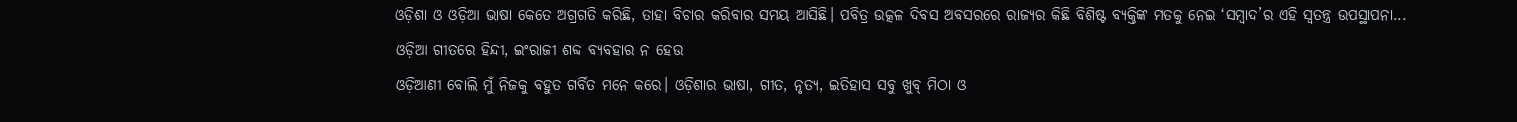ଓଡ଼ିଶା ଓ ଓଡ଼ିଆ ଭାଷା କେତେ ଅଗ୍ରଗତି କରିଛି, ତାହା ବିଚାର କରିବାର ସମୟ ଆସିଛି। ପବିତ୍ର ଉତ୍କଳ ଦିବସ ଅବସରରେ ରାଜ୍ୟର କିଛି ବିଶିଷ୍ଟ ବ୍ୟକ୍ତିଙ୍କ ମତକୁ ନେଇ ‘ସମ୍ବାଦ’ର ଏହି ସ୍ବତନ୍ତ୍ର ଉପସ୍ଥାପନା...
ଓଡ଼ିଆ ଗୀତରେ ହିନ୍ଦୀ, ଇଂରାଜୀ ଶବ୍ଦ ବ୍ୟବହାର ନ ହେଉ
ଓଡ଼ିଆଣୀ ବୋଲି ମୁଁ ନିଜକୁ ବହୁତ ଗର୍ବିତ ମନେ କରେ। ଓଡ଼ିଶାର ଭାଷା, ଗୀତ, ନୃତ୍ୟ, ଇତିହାସ ସବୁ ଖୁବ୍ ମିଠା ଓ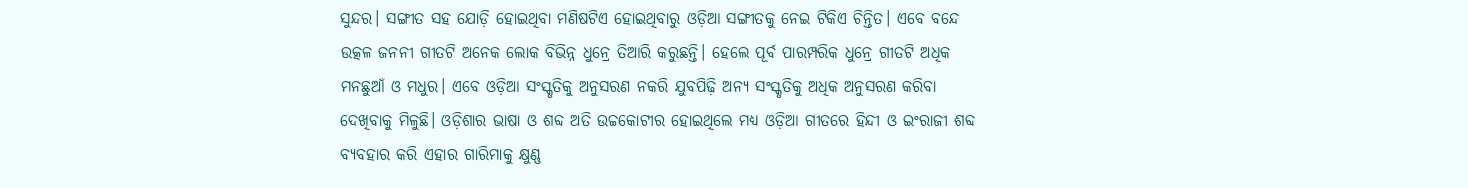ସୁନ୍ଦର। ସଙ୍ଗୀତ ସହ ଯୋଡ଼ି ହୋଇଥିବା ମଣିଷଟିଏ ହୋଇଥିବାରୁ ଓଡ଼ିଆ ସଙ୍ଗୀତକୁ ନେଇ ଟିକିଏ ଚିନ୍ତିତ। ଏବେ ବନ୍ଦେ ଉତ୍କଳ ଜନନୀ ଗୀତଟି ଅନେକ ଲୋକ ବିଭିନ୍ନ ଧୁନ୍ରେ ତିଆରି କରୁଛନ୍ତି। ହେଲେ ପୂର୍ବ ପାରମ୍ପରିକ ଧୁନ୍ରେ ଗୀତଟି ଅଧିକ ମନଛୁଆଁ ଓ ମଧୁର। ଏବେ ଓଡ଼ିଆ ସଂସ୍କୃତିକୁ ଅନୁସରଣ ନକରି ଯୁବପିଢ଼ି ଅନ୍ୟ ସଂସ୍କୃତିକୁ ଅଧିକ ଅନୁସରଣ କରିବା ଦେଖିବାକୁ ମିଳୁଛି। ଓଡ଼ିଶାର ଭାଷା ଓ ଶବ୍ଦ ଅତି ଉଚ୍ଚକୋଟୀର ହୋଇଥିଲେ ମଧ୍ୟ ଓଡ଼ିଆ ଗୀତରେ ହିନ୍ଦୀ ଓ ଇଂରାଜୀ ଶବ୍ଦ ବ୍ୟବହାର କରି ଏହାର ଗାରିମାକୁ କ୍ଷୁଣ୍ଣ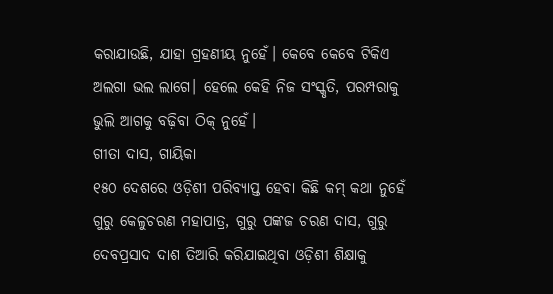କରାଯାଉଛି, ଯାହା ଗ୍ରହଣୀୟ ନୁହେଁ। କେବେ କେବେ ଟିକିଏ ଅଲଗା ଭଲ ଲାଗେ। ହେଲେ କେହି ନିଜ ସଂସ୍କୃତି, ପରମ୍ପରାକୁ ଭୁଲି ଆଗକୁ ବଢ଼ିବା ଠିକ୍ ନୁହେଁ।
ଗୀତା ଦାସ, ଗାୟିକା
୧୫୦ ଦେଶରେ ଓଡ଼ିଶୀ ପରିବ୍ୟାପ୍ତ ହେବା କିଛି କମ୍ କଥା ନୁହେଁ
ଗୁରୁ କେଳୁଚରଣ ମହାପାତ୍ର, ଗୁରୁ ପଙ୍କଜ ଚରଣ ଦାସ, ଗୁରୁ ଦେବପ୍ରସାଦ ଦାଶ ତିଆରି କରିଯାଇଥିବା ଓଡ଼ିଶୀ ଶିକ୍ଷାକୁ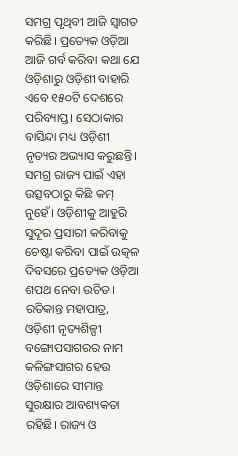ସମଗ୍ର ପୃଥିବୀ ଆଜି ସ୍ବାଗତ କରିଛି। ପ୍ରତ୍ୟେକ ଓଡ଼ିଆ ଆଜି ଗର୍ବ କରିବା କଥା ଯେ ଓଡ଼ିଶାରୁ ଓଡ଼ିଶୀ ବାହାରି ଏବେ ୧୫୦ଟି ଦେଶରେ ପରିବ୍ୟାପ୍ତ। ସେଠାକାର ବାସିନ୍ଦା ମଧ୍ୟ ଓଡ଼ିଶୀ ନୃତ୍ୟର ଅଭ୍ୟାସ କରୁଛନ୍ତି। ସମଗ୍ର ରାଜ୍ୟ ପାଇଁ ଏହା ଉତ୍ସବଠାରୁ କିଛି କମ୍ ନୁହେଁ। ଓଡ଼ିଶୀକୁ ଆହୁରି ସୁଦୂର ପ୍ରସାରୀ କରିବାକୁ ଚେଷ୍ଟା କରିବା ପାଇଁ ଉତ୍କଳ ଦିବସରେ ପ୍ରତ୍ୟେକ ଓଡ଼ିଆ ଶପଥ ନେବା ଉଚିତ।
ରତିକାନ୍ତ ମହାପାତ୍ର, ଓଡ଼ିଶୀ ନୃତ୍ୟଶିଳ୍ପୀ
ବଙ୍ଗୋପସାଗରର ନାମ କଳିଙ୍ଗସାଗର ହେଉ
ଓଡ଼ିଶାରେ ସୀମାନ୍ତ ସୁରକ୍ଷାର ଆବଶ୍ୟକତା ରହିଛି। ରାଜ୍ୟ ଓ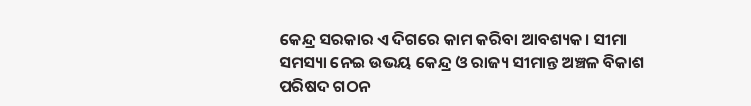କେନ୍ଦ୍ର ସରକାର ଏ ଦିଗରେ କାମ କରିବା ଆବଶ୍ୟକ। ସୀମା ସମସ୍ୟା ନେଇ ଉଭୟ କେନ୍ଦ୍ର ଓ ରାଜ୍ୟ ସୀମାନ୍ତ ଅଞ୍ଚଳ ବିକାଶ ପରିଷଦ ଗଠନ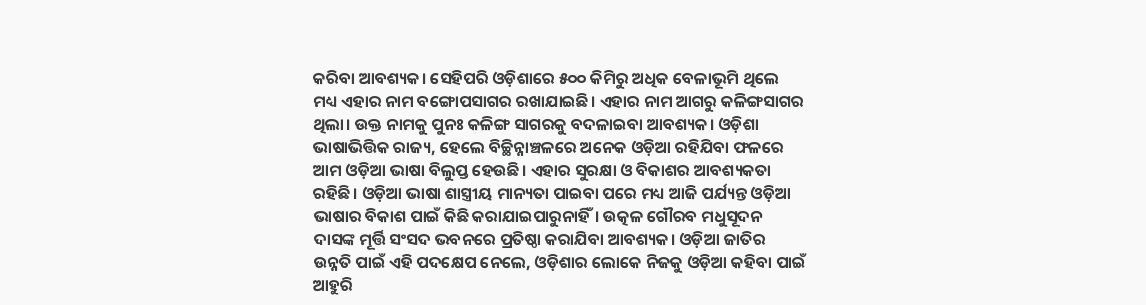କରିବା ଆବଶ୍ୟକ। ସେହିପରି ଓଡ଼ିଶାରେ ୫୦୦ କିମିରୁ ଅଧିକ ବେଳାଭୂମି ଥିଲେ ମଧ୍ୟ ଏହାର ନାମ ବଙ୍ଗୋପସାଗର ରଖାଯାଇଛି। ଏହାର ନାମ ଆଗରୁ କଳିଙ୍ଗସାଗର ଥିଲା। ଉକ୍ତ ନାମକୁ ପୁନଃ କଳିଙ୍ଗ ସାଗରକୁ ବଦଳାଇବା ଆବଶ୍ୟକ। ଓଡ଼ିଶା ଭାଷାଭିତ୍ତିକ ରାଜ୍ୟ, ହେଲେ ବିଚ୍ଛିନ୍ନାଞ୍ଚଳରେ ଅନେକ ଓଡ଼ିଆ ରହିଯିବା ଫଳରେ ଆମ ଓଡ଼ିଆ ଭାଷା ବିଲୁପ୍ତ ହେଉଛି। ଏହାର ସୁରକ୍ଷା ଓ ବିକାଶର ଆବଶ୍ୟକତା ରହିଛି। ଓଡ଼ିଆ ଭାଷା ଶାସ୍ତ୍ରୀୟ ମାନ୍ୟତା ପାଇବା ପରେ ମଧ୍ୟ ଆଜି ପର୍ଯ୍ୟନ୍ତ ଓଡ଼ିଆ ଭାଷାର ବିକାଶ ପାଇଁ କିଛି କରାଯାଇପାରୁନାହିଁ। ଉତ୍କଳ ଗୌରବ ମଧୁସୂଦନ ଦାସଙ୍କ ମୂର୍ତ୍ତି ସଂସଦ ଭବନରେ ପ୍ରତିଷ୍ଠା କରାଯିବା ଆବଶ୍ୟକ। ଓଡ଼ିଆ ଜାତିର ଉନ୍ନତି ପାଇଁ ଏହି ପଦକ୍ଷେପ ନେଲେ, ଓଡ଼ିଶାର ଲୋକେ ନିଜକୁ ଓଡ଼ିଆ କହିବା ପାଇଁ ଆହୁରି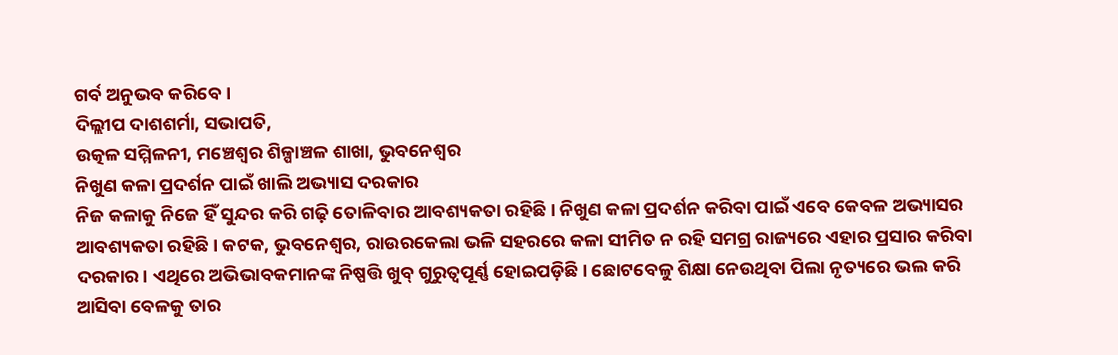ଗର୍ବ ଅନୁଭବ କରିବେ।
ଦିଲ୍ଲୀପ ଦାଶଶର୍ମା, ସଭାପତି,
ଉତ୍କଳ ସମ୍ମିଳନୀ, ମଞ୍ଚେଶ୍ବର ଶିଳ୍ପାଞ୍ଚଳ ଶାଖା, ଭୁବନେଶ୍ବର
ନିଖୁଣ କଳା ପ୍ରଦର୍ଶନ ପାଇଁ ଖାଲି ଅଭ୍ୟାସ ଦରକାର
ନିଜ କଳାକୁ ନିଜେ ହିଁ ସୁନ୍ଦର କରି ଗଢ଼ି ତୋଳିବାର ଆବଶ୍ୟକତା ରହିଛି। ନିଖୁଣ କଳା ପ୍ରଦର୍ଶନ କରିବା ପାଇଁ ଏବେ କେବଳ ଅଭ୍ୟାସର ଆବଶ୍ୟକତା ରହିଛି। କଟକ, ଭୁବନେଶ୍ୱର, ରାଉରକେଲା ଭଳି ସହରରେ କଳା ସୀମିତ ନ ରହି ସମଗ୍ର ରାଜ୍ୟରେ ଏହାର ପ୍ରସାର କରିବା ଦରକାର। ଏଥିରେ ଅଭିଭାବକମାନଙ୍କ ନିଷ୍ପତ୍ତି ଖୁବ୍ ଗୁରୁତ୍ବପୂର୍ଣ୍ଣ ହୋଇପଡ଼ିଛି। ଛୋଟବେଳୁ ଶିକ୍ଷା ନେଉଥିବା ପିଲା ନୃତ୍ୟରେ ଭଲ କରି ଆସିବା ବେଳକୁ ତାର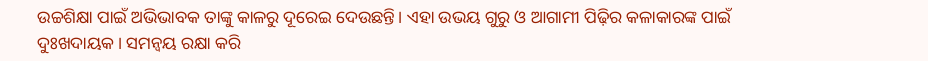ଉଚ୍ଚଶିକ୍ଷା ପାଇଁ ଅଭିଭାବକ ତାଙ୍କୁ କାଳରୁ ଦୂରେଇ ଦେଉଛନ୍ତି। ଏହା ଉଭୟ ଗୁରୁ ଓ ଆଗାମୀ ପିଢ଼ିର କଳାକାରଙ୍କ ପାଇଁ ଦୁଃଖଦାୟକ। ସମନ୍ବୟ ରକ୍ଷା କରି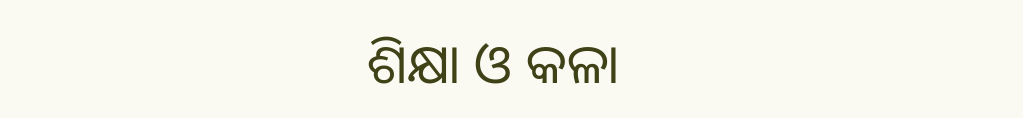ଶିକ୍ଷା ଓ କଳା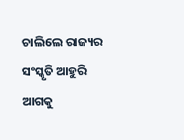ଚାଲିଲେ ରାଜ୍ୟର ସଂସ୍କୃତି ଆହୁରି ଆଗକୁ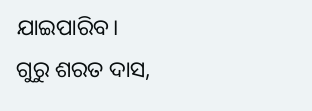ଯାଇପାରିବ।
ଗୁରୁ ଶରତ ଦାସ,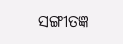ସଙ୍ଗୀତଜ୍ଞ